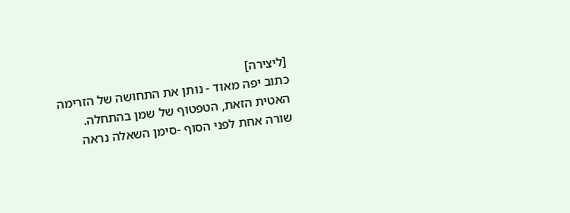[ליצירה]
כתוב יפה מאוד - נותן את התחושה של הזרימה האטית הזאת, הטפטוף של שמן בהתחלה.
שורה אחת לפני הסוף -סימן השאלה נראה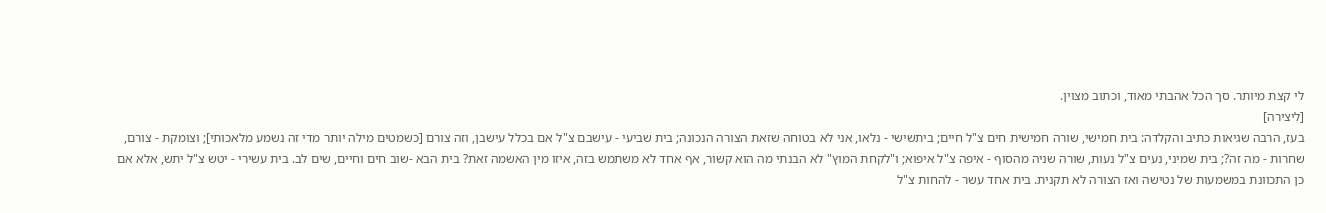לי קצת מיותר. סך הכל אהבתי מאוד, וכתוב מצוין.
[ליצירה]
בעז, הרבה שגיאות כתיב והקלדה: בית חמישי, שורה חמישית חים צ"ל חיים; ביתשישי - נלאו, אני לא בטוחה שזאת הצורה הנכונה; בית שביעי - עישבם צ"ל אם בכלל עישבן, וזה צורם [כשמטים מילה יותר מדי זה נשמע מלאכותי]; וצומקת - צורם, שחרות - מה זה?; בית שמיני, נעים צ"ל נעות, שורה שניה מהסוף - איפה צ"ל איפוא; ו"לקחת המוץ" לא הבנתי מה הוא קשור, אף אחד לא משתמש בזה, איזו מין האשמה זאת? בית הבא -שוב חים וחיים, שים לב. בית עשירי - יטש צ"ל יתש, אלא אם כן התכוונת במשמעות של נטישה ואז הצורה לא תקנית. בית אחד עשר - להחות צ"ל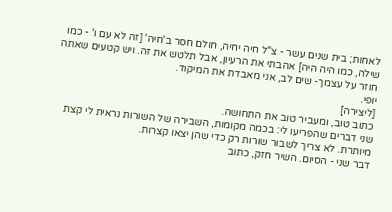לאחות; בית שנים עשר - צ"ל חיה יחיה, חולם חסר ב'חיה' [זה לא עם ו' - כמו שילה, כמו היה היה] אהבתי את הרעיון, אבל תלטש את זה. ויש קטעים שאתה חוזר על עצמך- שים לב, אני מאבדת את המיקוד.
יופי.
[ליצירה]
כתוב טוב, ומעביר טוב את התחושה.
שני דברים שהפריעו לי: בכמה מקומות, השבירה של השורות נראית לי קצת מיותרת. לא צריך לשבור שורות רק כדי שהן יצאו קצרות.
דבר שני - הסיום. השיר חזק, כתוב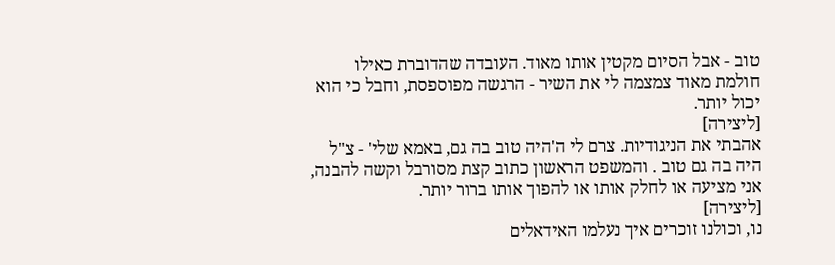טוב - אבל הסיום מקטין אותו מאוד. העובדה שהדוברת כאילו חולמת מאוד צמצמה לי את השיר - הרגשה מפוספסת, וחבל כי הוא יכול יותר.
[ליצירה]
אהבתי את הניגודיות. צרם לי ה'היה טוב בה גם, באמא שלי' - צ"ל היה בה גם טוב . והמשפט הראשון כתוב קצת מסורבל וקשה להבנה, אני מציעה או לחלק אותו או להפוך אותו ברור יותר.
[ליצירה]
נו, וכולנו זוכרים איך נעלמו האידאלים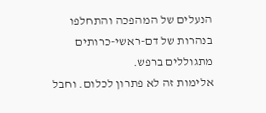הנעלים של המהפכה והתחלפו בנהרות של דם-ראשי-כרותים מתגוללים ברפש.
אלימות זה לא פתרון לכלום. וחבל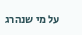על מי שנהרג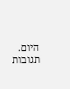היום.
תגובות